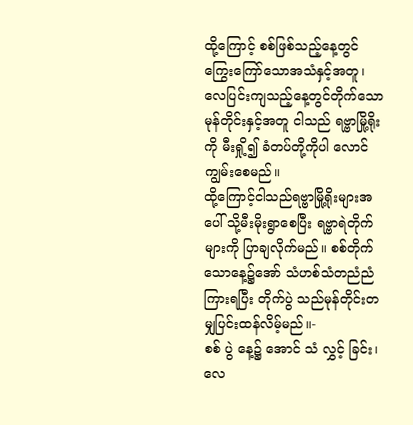ထို့ကြောင့် စစ်ဖြစ်သည့်နေ့တွင်ကြွေးကြော်သောအသံနှင့်အတူ၊ လေပြင်းကျသည့်နေ့တွင်တိုက်သောမုန်တိုင်းနှင့်အတူ ငါသည် ရဗ္ဗာမြို့ရိုးကို မီးရှို့၍ ခံတပ်တို့ကိုပါ လောင်ကျွမ်းစေမည်။
ထို့ကြောင့်ငါသည်ရဗ္ဗာမြို့ရိုးများအပေါ် သို့မီးမိုးရွာစေပြီး ရဗ္ဗာရဲတိုက်များကို ပြာချလိုက်မည်။ စစ်တိုက်သောနေ့၌အော် သံဟစ်သံတညံညံကြားရပြီး တိုက်ပွဲ သည်မုန်တိုင်းတမျှပြင်းထန်လိမ့်မည်။-
စစ် ပွဲ နေ့၌ အောင် သံ လွှင့် ခြင်း၊ လေ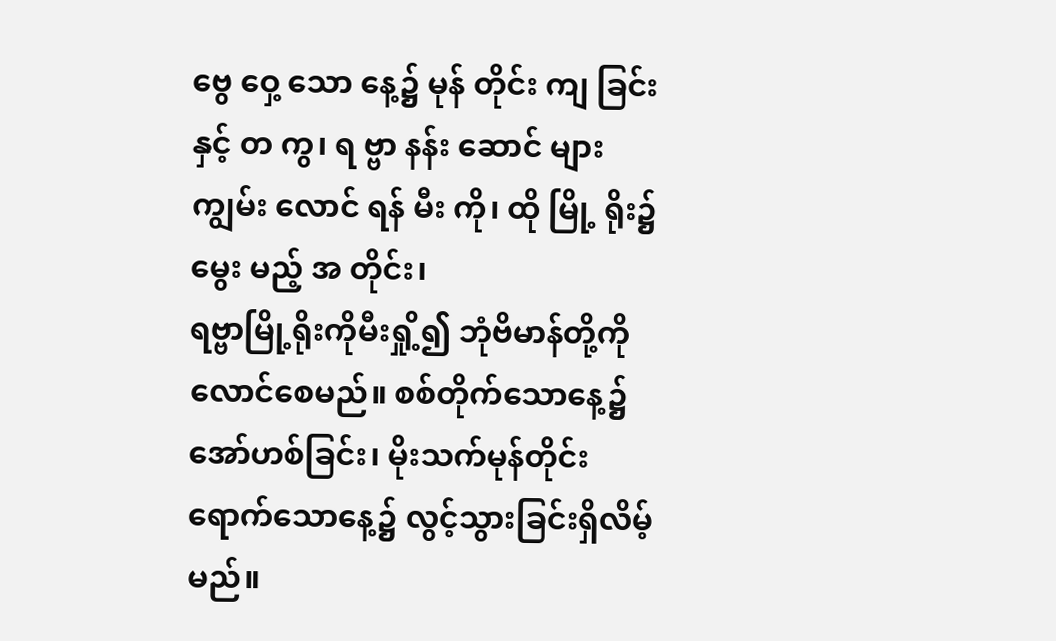ဗွေ ဝှေ့ သော နေ့၌ မုန် တိုင်း ကျ ခြင်း နှင့် တ ကွ၊ ရ ဗ္ဗာ နန်း ဆောင် များ ကျွမ်း လောင် ရန် မီး ကို၊ ထို မြို့ ရိုး၌ မွေး မည့် အ တိုင်း၊
ရဗ္ဗာမြို့ရိုးကိုမီးရှို့၍ ဘုံဗိမာန်တို့ကို လောင်စေမည်။ စစ်တိုက်သောနေ့၌ အော်ဟစ်ခြင်း၊ မိုးသက်မုန်တိုင်း ရောက်သောနေ့၌ လွင့်သွားခြင်းရှိလိမ့်မည်။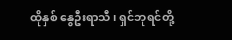ထိုနှစ် နွေဦးရာသီ၊ ရှင်ဘုရင်တို့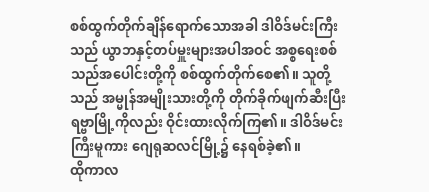စစ်ထွက်တိုက်ချိန်ရောက်သောအခါ ဒါဝိဒ်မင်းကြီးသည် ယွာဘနှင့်တပ်မှူးများအပါအဝင် အစ္စရေးစစ်သည်အပေါင်းတို့ကို စစ်ထွက်တိုက်စေ၏။ သူတို့သည် အမ္မုန်အမျိုးသားတို့ကို တိုက်ခိုက်ဖျက်ဆီးပြီး ရဗ္ဗာမြို့ကိုလည်း ဝိုင်းထားလိုက်ကြ၏။ ဒါဝိဒ်မင်းကြီးမူကား ဂျေရုဆလင်မြို့၌ နေရစ်ခဲ့၏။
ထိုကာလ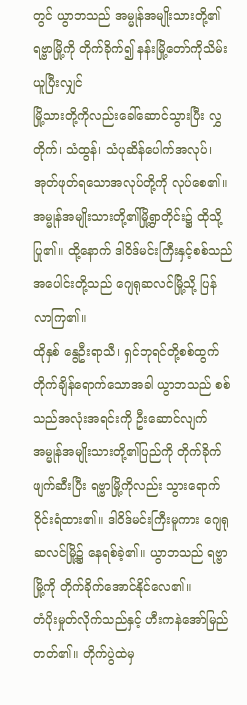တွင် ယွာဘသည် အမ္မုန်အမျိုးသားတို့၏ရဗ္ဗာမြို့ကို တိုက်ခိုက်၍ နန်းမြို့တော်ကိုသိမ်းယူပြီးလျှင်
မြို့သားတို့ကိုလည်းခေါ်ဆောင်သွားပြီး လွှတိုက်၊ သံထွန်၊ သံပုဆိန်ပေါက်အလုပ်၊ အုတ်ဖုတ်ရသောအလုပ်တို့ကို လုပ်စေ၏။ အမ္မုန်အမျိုးသားတို့၏မြို့ရွာတိုင်း၌ ထိုသို့ပြု၏။ ထို့နောက် ဒါဝိဒ်မင်းကြီးနှင့်စစ်သည်အပေါင်းတို့သည် ဂျေရုဆလင်မြို့သို့ ပြန်လာကြ၏။
ထိုနှစ် နွေဦးရာသီ၊ ရှင်ဘုရင်တို့စစ်ထွက်တိုက်ချိန်ရောက်သောအခါ ယွာဘသည် စစ်သည်အလုံးအရင်းကို ဦးဆောင်လျက် အမ္မုန်အမျိုးသားတို့၏ပြည်ကို တိုက်ခိုက်ဖျက်ဆီးပြီး ရဗ္ဗာမြို့ကိုလည်း သွားရောက်ဝိုင်းရံထား၏။ ဒါဝိဒ်မင်းကြီးမူကား ဂျေရုဆလင်မြို့၌ နေရစ်ခဲ့၏။ ယွာဘသည် ရဗ္ဗာမြို့ကို တိုက်ခိုက်အောင်နိုင်လေ၏။
တံပိုးမှုတ်လိုက်သည်နှင့် ဟီးကနဲအော်မြည်တတ်၏။ တိုက်ပွဲထဲမှ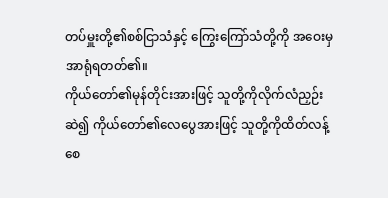တပ်မှူးတို့၏စစ်ငြာသံနှင့် ကြွေးကြော်သံတို့ကို အဝေးမှ အာရုံရတတ်၏။
ကိုယ်တော်၏မုန်တိုင်းအားဖြင့် သူတို့ကိုလိုက်လံညှဉ်းဆဲ၍ ကိုယ်တော်၏လေပွေအားဖြင့် သူတို့ကိုထိတ်လန့်စေ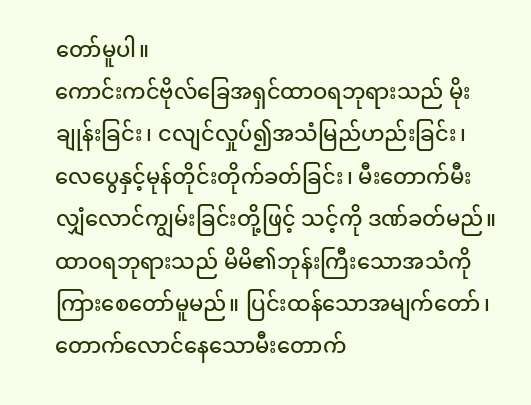တော်မူပါ။
ကောင်းကင်ဗိုလ်ခြေအရှင်ထာဝရဘုရားသည် မိုးချုန်းခြင်း၊ ငလျင်လှုပ်၍အသံမြည်ဟည်းခြင်း၊ လေပွေနှင့်မုန်တိုင်းတိုက်ခတ်ခြင်း၊ မီးတောက်မီးလျှံလောင်ကျွမ်းခြင်းတို့ဖြင့် သင့်ကို ဒဏ်ခတ်မည်။
ထာဝရဘုရားသည် မိမိ၏ဘုန်းကြီးသောအသံကို ကြားစေတော်မူမည်။ ပြင်းထန်သောအမျက်တော်၊ တောက်လောင်နေသောမီးတောက်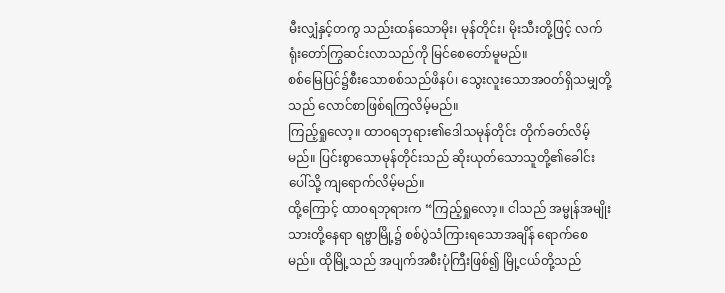မီးလျှံနှင့်တကွ သည်းထန်သောမိုး၊ မုန်တိုင်း၊ မိုးသီးတို့ဖြင့် လက်ရုံးတော်ကြွဆင်းလာသည်ကို မြင်စေတော်မူမည်။
စစ်မြေပြင်၌စီးသောစစ်သည်ဖိနပ်၊ သွေးလူးသောအဝတ်ရှိသမျှတို့သည် လောင်စာဖြစ်ရကြလိမ့်မည်။
ကြည့်ရှုလော့။ ထာဝရဘုရား၏ဒေါသမုန်တိုင်း တိုက်ခတ်လိမ့်မည်။ ပြင်းစွာသောမုန်တိုင်းသည် ဆိုးယုတ်သောသူတို့၏ခေါင်းပေါ်သို့ ကျရောက်လိမ့်မည်။
ထို့ကြောင့် ထာဝရဘုရားက “ကြည့်ရှုလော့။ ငါသည် အမ္မုန်အမျိုးသားတို့နေရာ ရဗ္ဗာမြို့၌ စစ်ပွဲသံကြားရသောအချိန် ရောက်စေမည်။ ထိုမြို့သည် အပျက်အစီးပုံကြီးဖြစ်၍ မြို့ငယ်တို့သည်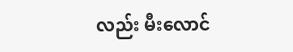လည်း မီးလောင်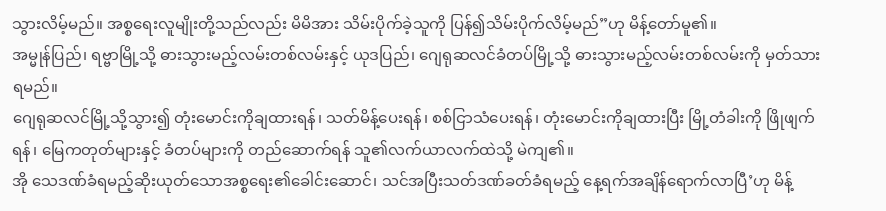သွားလိမ့်မည်။ အစ္စရေးလူမျိုးတို့သည်လည်း မိမိအား သိမ်းပိုက်ခဲ့သူကို ပြန်၍သိမ်းပိုက်လိမ့်မည်”ဟု မိန့်တော်မူ၏။
အမ္မုန်ပြည်၊ ရဗ္ဗာမြို့သို့ ဓားသွားမည့်လမ်းတစ်လမ်းနှင့် ယုဒပြည်၊ ဂျေရုဆလင်ခံတပ်မြို့သို့ ဓားသွားမည့်လမ်းတစ်လမ်းကို မှတ်သားရမည်။
ဂျေရုဆလင်မြို့သို့သွား၍ တုံးမောင်းကိုချထားရန်၊ သတ်မိန့်ပေးရန်၊ စစ်ငြာသံပေးရန်၊ တုံးမောင်းကိုချထားပြီး မြို့တံခါးကို ဖြိုဖျက်ရန်၊ မြေကတုတ်များနှင့် ခံတပ်များကို တည်ဆောက်ရန် သူ၏လက်ယာလက်ထဲသို့ မဲကျ၏။
အို သေဒဏ်ခံရမည့်ဆိုးယုတ်သောအစ္စရေး၏ခေါင်းဆောင်၊ သင်အပြီးသတ်ဒဏ်ခတ်ခံရမည့် နေ့ရက်အချိန်ရောက်လာပြီ’ဟု မိန့်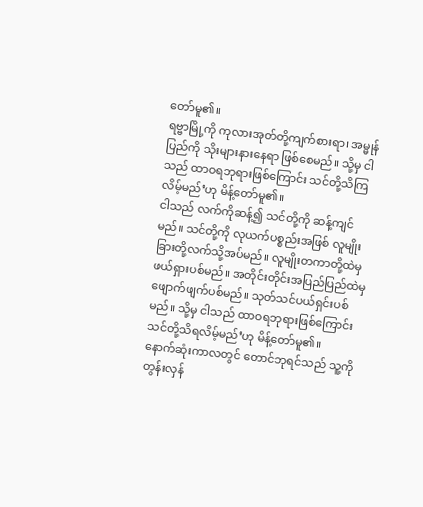တော်မူ၏။
ရဗ္ဗာမြို့ကို ကုလားအုတ်တို့ကျက်စားရာ၊ အမ္မုန်ပြည်ကို သိုးများနားနေရာ ဖြစ်စေမည်။ သို့မှ ငါသည် ထာဝရဘုရားဖြစ်ကြောင်း သင်တို့သိကြလိမ့်မည်’ဟု မိန့်တော်မူ၏။
ငါသည် လက်ကိုဆန့်၍ သင်တို့ကို ဆန့်ကျင်မည်။ သင်တို့ကို လုယက်ပစ္စည်းအဖြစ် လူမျိုးခြားတို့လက်သို့အပ်မည်။ လူမျိုးတကာတို့ထဲမှ ဖယ်ရှားပစ်မည်။ အတိုင်းတိုင်းအပြည်ပြည်ထဲမှ ဖျောက်ဖျက်ပစ်မည်။ သုတ်သင်ပယ်ရှင်းပစ်မည်။ သို့မှ ငါသည် ထာဝရဘုရားဖြစ်ကြောင်း သင်တို့သိရလိမ့်မည်’ဟု မိန့်တော်မူ၏။
နောက်ဆုံးကာလတွင် တောင်ဘုရင်သည် သူ့ကို တွန်းလှန်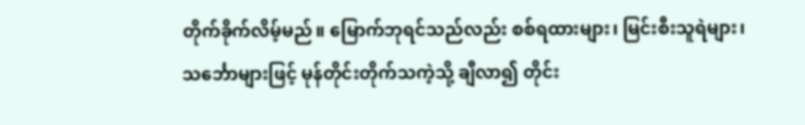တိုက်ခိုက်လိမ့်မည်။ မြောက်ဘုရင်သည်လည်း စစ်ရထားများ၊ မြင်းစီးသူရဲများ၊ သင်္ဘောများဖြင့် မုန်တိုင်းတိုက်သကဲ့သို့ ချီလာ၍ တိုင်း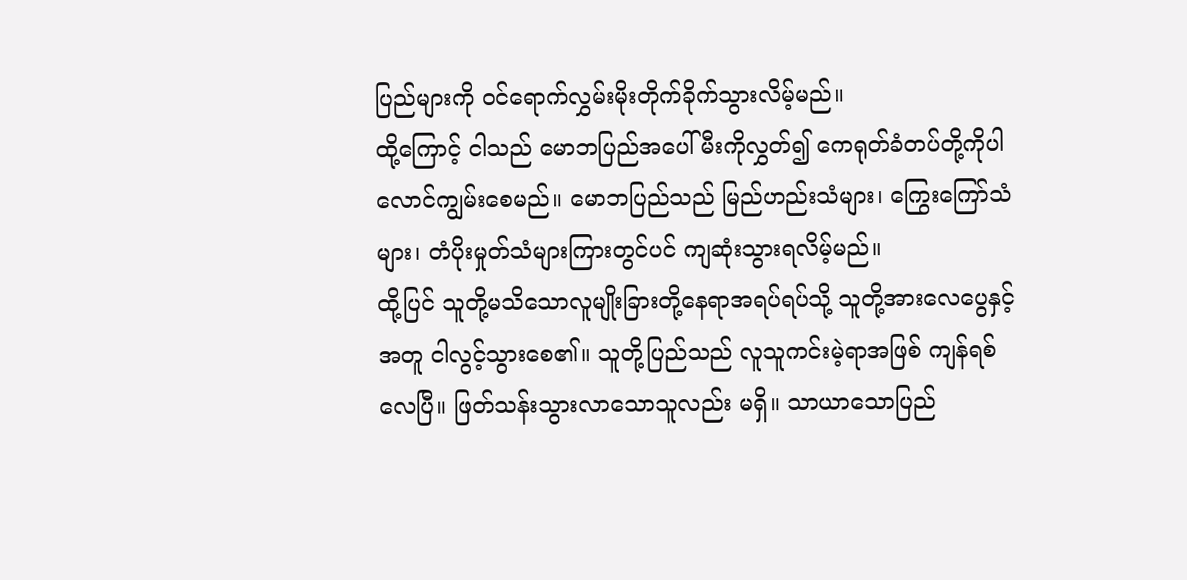ပြည်များကို ဝင်ရောက်လွှမ်းမိုးတိုက်ခိုက်သွားလိမ့်မည်။
ထို့ကြောင့် ငါသည် မောဘပြည်အပေါ် မီးကိုလွှတ်၍ ကေရုတ်ခံတပ်တို့ကိုပါ လောင်ကျွမ်းစေမည်။ မောဘပြည်သည် မြည်ဟည်းသံများ၊ ကြွေးကြော်သံများ၊ တံပိုးမှုတ်သံများကြားတွင်ပင် ကျဆုံးသွားရလိမ့်မည်။
ထို့ပြင် သူတို့မသိသောလူမျိုးခြားတို့နေရာအရပ်ရပ်သို့ သူတို့အားလေပွေနှင့်အတူ ငါလွင့်သွားစေ၏။ သူတို့ပြည်သည် လူသူကင်းမဲ့ရာအဖြစ် ကျန်ရစ်လေပြီ။ ဖြတ်သန်းသွားလာသောသူလည်း မရှိ။ သာယာသောပြည်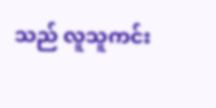သည် လူသူကင်း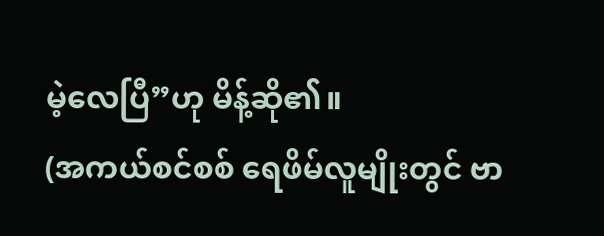မဲ့လေပြီ”ဟု မိန့်ဆို၏။
(အကယ်စင်စစ် ရေဖိမ်လူမျိုးတွင် ဗာ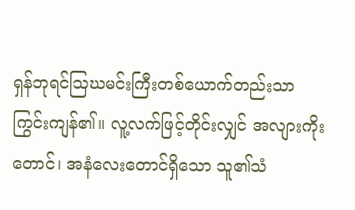ရှန်ဘုရင်ဩဃမင်းကြီးတစ်ယောက်တည်းသာ ကြွင်းကျန်၏။ လူ့လက်ဖြင့်တိုင်းလျှင် အလျားကိုးတောင်၊ အနံလေးတောင်ရှိသော သူ၏သံ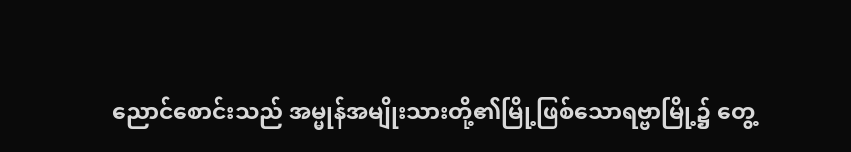ညောင်စောင်းသည် အမ္မုန်အမျိုးသားတို့၏မြို့ဖြစ်သောရဗ္ဗာမြို့၌ တွေ့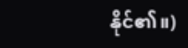နိုင်၏။)